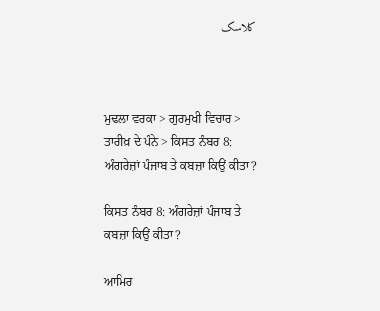کلاسک



ਮੁਢਲਾ ਵਰਕਾ > ਗੁਰਮੁਖੀ ਵਿਚਾਰ > ਤਾਰੀਖ਼ ਦੇ ਪੰਨੇ > ਕਿਸਤ ਨੰਬਰ 8: ਅੰਗਰੇਜ਼ਾਂ ਪੰਜਾਬ ਤੇ ਕਬਜ਼ਾ ਕਿਉਂ ਕੀਤਾ?

ਕਿਸਤ ਨੰਬਰ 8: ਅੰਗਰੇਜ਼ਾਂ ਪੰਜਾਬ ਤੇ ਕਬਜ਼ਾ ਕਿਉਂ ਕੀਤਾ?

ਆਮਿਰ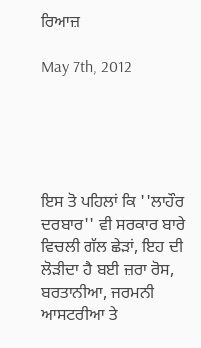ਰਿਆਜ਼

May 7th, 2012





ਇਸ ਤੋ ਪਹਿਲਾਂ ਕਿ ''ਲਾਹੌਰ ਦਰਬਾਰ'' ਵੀ ਸਰਕਾਰ ਬਾਰੇ ਵਿਚਲੀ ਗੱਲ ਛੇੜਾਂ, ਇਹ ਦੀ ਲੋੜੀਦਾ ਹੈ ਬਈ ਜ਼ਰਾ ਰੋਸ, ਬਰਤਾਨੀਆ, ਜਰਮਨੀ ਆਸਟਰੀਆ ਤੇ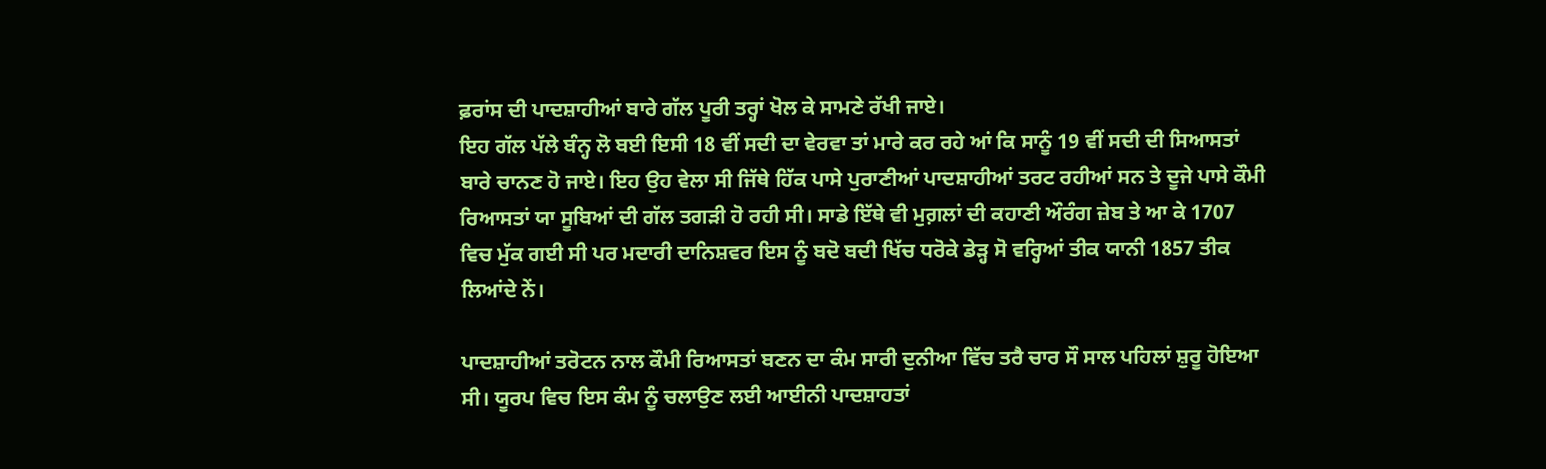ਫ਼ਰਾਂਸ ਦੀ ਪਾਦਸ਼ਾਹੀਆਂ ਬਾਰੇ ਗੱਲ ਪੂਰੀ ਤਰ੍ਹਾਂ ਖੋਲ ਕੇ ਸਾਮਣੇ ਰੱਖੀ ਜਾਏ।
ਇਹ ਗੱਲ ਪੱਲੇ ਬੰਨ੍ਹ ਲੋ ਬਈ ਇਸੀ 18 ਵੀਂ ਸਦੀ ਦਾ ਵੇਰਵਾ ਤਾਂ ਮਾਰੇ ਕਰ ਰਹੇ ਆਂ ਕਿ ਸਾਨੂੰ 19 ਵੀਂ ਸਦੀ ਦੀ ਸਿਆਸਤਾਂ ਬਾਰੇ ਚਾਨਣ ਹੋ ਜਾਏ। ਇਹ ਉਹ ਵੇਲਾ ਸੀ ਜਿੱਥੇ ਹਿੱਕ ਪਾਸੇ ਪੁਰਾਣੀਆਂ ਪਾਦਸ਼ਾਹੀਆਂ ਤਰਟ ਰਹੀਆਂ ਸਨ ਤੇ ਦੂਜੇ ਪਾਸੇ ਕੌਮੀ ਰਿਆਸਤਾਂ ਯਾ ਸੂਬਿਆਂ ਦੀ ਗੱਲ ਤਗੜੀ ਹੋ ਰਹੀ ਸੀ। ਸਾਡੇ ਇੱਥੇ ਵੀ ਮੁਗ਼ਲਾਂ ਦੀ ਕਹਾਣੀ ਔਰੰਗ ਜ਼ੇਬ ਤੇ ਆ ਕੇ 1707 ਵਿਚ ਮੁੱਕ ਗਈ ਸੀ ਪਰ ਮਦਾਰੀ ਦਾਨਿਸ਼ਵਰ ਇਸ ਨੂੰ ਬਦੋ ਬਦੀ ਖਿੱਚ ਧਰੋਕੇ ਡੇੜ੍ਹ ਸੋ ਵਰ੍ਹਿਆਂ ਤੀਕ ਯਾਨੀ 1857 ਤੀਕ ਲਿਆਂਦੇ ਨੇਂ।

ਪਾਦਸ਼ਾਹੀਆਂ ਤਰੋਟਨ ਨਾਲ ਕੌਮੀ ਰਿਆਸਤਾਂ ਬਣਨ ਦਾ ਕੰਮ ਸਾਰੀ ਦੁਨੀਆ ਵਿੱਚ ਤਰੈ ਚਾਰ ਸੌ ਸਾਲ ਪਹਿਲਾਂ ਸ਼ੁਰੂ ਹੋਇਆ ਸੀ। ਯੂਰਪ ਵਿਚ ਇਸ ਕੰਮ ਨੂੰ ਚਲਾਉਣ ਲਈ ਆਈਨੀ ਪਾਦਸ਼ਾਹਤਾਂ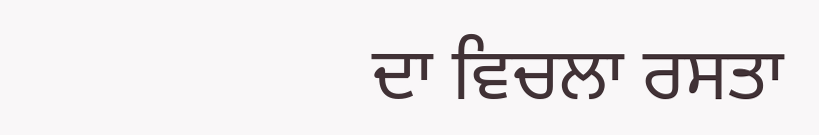ਦਾ ਵਿਚਲਾ ਰਸਤਾ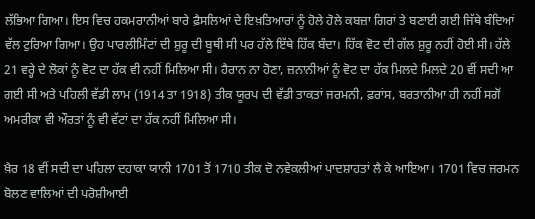ਲੱਭਿਆ ਗਿਆ। ਇਸ ਵਿਚ ਹਕਮਰਾਨੀਆਂ ਬਾਰੇ ਫ਼ੈਸਲਿਆਂ ਦੇ ਇਖ਼ਤਿਆਰਾਂ ਨੂੰ ਹੋਲੇ ਹੋਲੇ ਕਬਜ਼ਾ ਗਿਰਾਂ ਤੇ ਬਣਾਈ ਗਈ ਜਿੱਥੇ ਬੰਦਿਆਂ ਵੱਲ ਟੁਰਿਆ ਗਿਆ। ਉਹ ਪਾਰਲੀਮਿੰਟਾਂ ਦੀ ਸ਼ੁਰੂ ਦੀ ਬੂਥੀ ਸੀ ਪਰ ਹੱਲੇ ਇੱਥੇ ਹਿੱਕ ਬੰਦਾ। ਹਿੱਕ ਵੋਟ ਦੀ ਗੱਲ ਸ਼ੁਰੂ ਨਹੀਂ ਹੋਈ ਸੀ। ਹੱਲੇ 21 ਵਰ੍ਹੇ ਦੇ ਲੋਕਾਂ ਨੂੰ ਵੋਟ ਦਾ ਹੱਕ ਵੀ ਨਹੀਂ ਮਿਲਿਆ ਸੀ। ਹੈਰਾਨ ਨਾ ਹੋਣਾ, ਜ਼ਨਾਨੀਆਂ ਨੂੰ ਵੋਟ ਦਾ ਹੱਕ ਮਿਲਦੇ ਮਿਲਦੇ 20 ਵੀਂ ਸਦੀ ਆ ਗਈ ਸੀ ਅਤੇ ਪਹਿਲੀ ਵੱਡੀ ਲਾਮ (1914 ਤਾ 1918) ਤੀਕ ਯੂਰਪ ਦੀ ਵੱਡੀ ਤਾਕਤਾਂ ਜਰਮਨੀ, ਫ਼ਰਾਂਸ, ਬਰਤਾਨੀਆ ਹੀ ਨਹੀਂ ਸਗੋਂ ਅਮਰੀਕਾ ਵੀ ਔਰਤਾਂ ਨੂੰ ਵੀ ਵੱਟਾਂ ਦਾ ਹੱਕ ਨਹੀਂ ਮਿਲਿਆ ਸੀ।

ਖ਼ੈਰ 18 ਵੀਂ ਸਦੀ ਦਾ ਪਹਿਲਾ ਦਹਾਕਾ ਯਾਨੀ 1701 ਤੋਂ 1710 ਤੀਕ ਦੋ ਨਵੇਕਲੀਆਂ ਪਾਦਸ਼ਾਹਤਾਂ ਲੈ ਕੇ ਆਇਆ। 1701 ਵਿਚ ਜਰਮਨ ਬੋਲਣ ਵਾਲਿਆਂ ਦੀ ਪਰੋਸ਼ੀਆਈ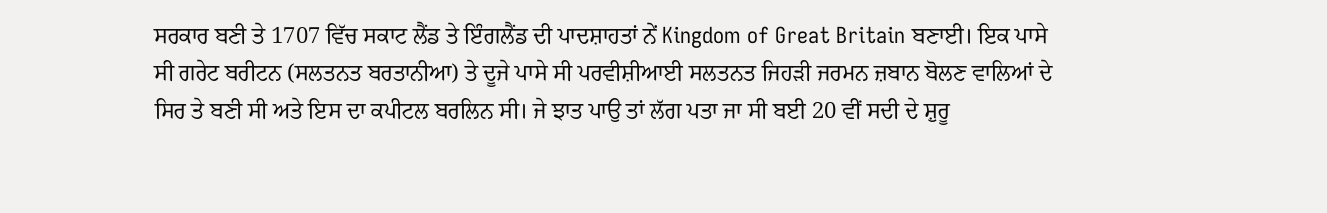ਸਰਕਾਰ ਬਣੀ ਤੇ 1707 ਵਿੱਚ ਸਕਾਟ ਲੈਂਡ ਤੇ ਇੰਗਲੈਂਡ ਦੀ ਪਾਦਸ਼ਾਹਤਾਂ ਨੇਂ Kingdom of Great Britain ਬਣਾਈ। ਇਕ ਪਾਸੇ ਸੀ ਗਰੇਟ ਬਰੀਟਨ (ਸਲਤਨਤ ਬਰਤਾਨੀਆ) ਤੇ ਦੂਜੇ ਪਾਸੇ ਸੀ ਪਰਵੀਸ਼ੀਆਈ ਸਲਤਨਤ ਜਿਹੜੀ ਜਰਮਨ ਜ਼ਬਾਨ ਬੋਲਣ ਵਾਲਿਆਂ ਦੇ ਸਿਰ ਤੇ ਬਣੀ ਸੀ ਅਤੇ ਇਸ ਦਾ ਕਪੀਟਲ ਬਰਲਿਨ ਸੀ। ਜੇ ਝਾਤ ਪਾਉ ਤਾਂ ਲੱਗ ਪਤਾ ਜਾ ਸੀ ਬਈ 20 ਵੀਂ ਸਦੀ ਦੇ ਸ਼ੁਰੂ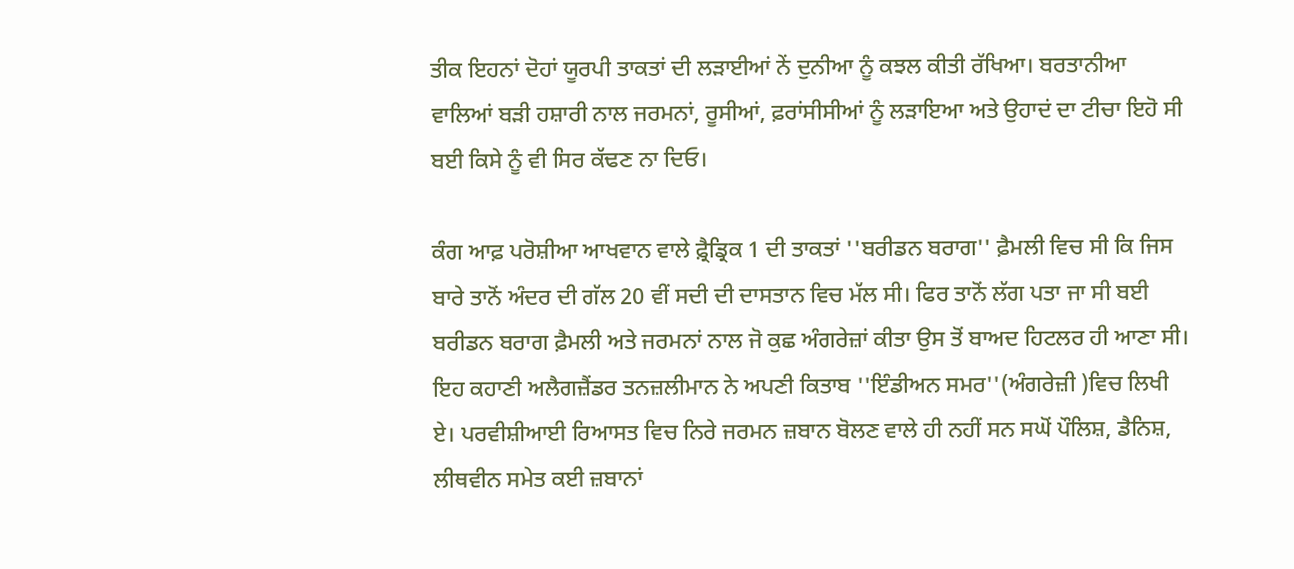ਤੀਕ ਇਹਨਾਂ ਦੋਹਾਂ ਯੂਰਪੀ ਤਾਕਤਾਂ ਦੀ ਲੜਾਈਆਂ ਨੇਂ ਦੁਨੀਆ ਨੂੰ ਕਝਲ ਕੀਤੀ ਰੱਖਿਆ। ਬਰਤਾਨੀਆ ਵਾਲਿਆਂ ਬੜੀ ਹਸ਼ਾਰੀ ਨਾਲ ਜਰਮਨਾਂ, ਰੂਸੀਆਂ, ਫ਼ਰਾਂਸੀਸੀਆਂ ਨੂੰ ਲੜਾਇਆ ਅਤੇ ਉਹਾਦਂ ਦਾ ਟੀਚਾ ਇਹੋ ਸੀ ਬਈ ਕਿਸੇ ਨੂੰ ਵੀ ਸਿਰ ਕੱਢਣ ਨਾ ਦਿਓ।

ਕੰਗ ਆਫ਼ ਪਰੋਸ਼ੀਆ ਆਖਵਾਨ ਵਾਲੇ ਫ਼੍ਰੈਡ੍ਰਿਕ 1 ਦੀ ਤਾਕਤਾਂ ''ਬਰੀਡਨ ਬਰਾਗ'' ਫ਼ੈਮਲੀ ਵਿਚ ਸੀ ਕਿ ਜਿਸ ਬਾਰੇ ਤਾਨੋਂ ਅੰਦਰ ਦੀ ਗੱਲ 20 ਵੀਂ ਸਦੀ ਦੀ ਦਾਸਤਾਨ ਵਿਚ ਮੱਲ ਸੀ। ਫਿਰ ਤਾਨੋਂ ਲੱਗ ਪਤਾ ਜਾ ਸੀ ਬਈ ਬਰੀਡਨ ਬਰਾਗ ਫ਼ੈਮਲੀ ਅਤੇ ਜਰਮਨਾਂ ਨਾਲ ਜੋ ਕੁਛ ਅੰਗਰੇਜ਼ਾਂ ਕੀਤਾ ਉਸ ਤੋਂ ਬਾਅਦ ਹਿਟਲਰ ਹੀ ਆਣਾ ਸੀ। ਇਹ ਕਹਾਣੀ ਅਲੈਗਜ਼ੈਂਡਰ ਤਨਜ਼ਲੀਮਾਨ ਨੇ ਅਪਣੀ ਕਿਤਾਬ ''ਇੰਡੀਅਨ ਸਮਰ''(ਅੰਗਰੇਜ਼ੀ )ਵਿਚ ਲਿਖੀ ਏ। ਪਰਵੀਸ਼ੀਆਈ ਰਿਆਸਤ ਵਿਚ ਨਿਰੇ ਜਰਮਨ ਜ਼ਬਾਨ ਬੋਲਣ ਵਾਲੇ ਹੀ ਨਹੀਂ ਸਨ ਸਘੋਂ ਪੌਲਿਸ਼, ਡੈਨਿਸ਼, ਲੀਥਵੀਨ ਸਮੇਤ ਕਈ ਜ਼ਬਾਨਾਂ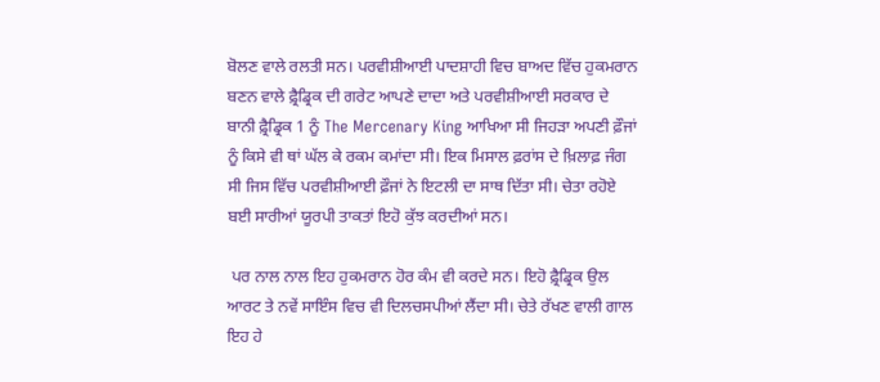ਬੋਲਣ ਵਾਲੇ ਰਲਤੀ ਸਨ। ਪਰਵੀਸ਼ੀਆਈ ਪਾਦਸ਼ਾਹੀ ਵਿਚ ਬਾਅਦ ਵਿੱਚ ਹੁਕਮਰਾਨ ਬਣਨ ਵਾਲੇ ਫ਼੍ਰੈਡ੍ਰਿਕ ਦੀ ਗਰੇਟ ਆਪਣੇ ਦਾਦਾ ਅਤੇ ਪਰਵੀਸ਼ੀਆਈ ਸਰਕਾਰ ਦੇ ਬਾਨੀ ਫ਼੍ਰੈਡ੍ਰਿਕ 1 ਨੂੰ The Mercenary King ਆਖਿਆ ਸੀ ਜਿਹੜਾ ਅਪਣੀ ਫ਼ੌਜਾਂ ਨੂੰ ਕਿਸੇ ਵੀ ਥਾਂ ਘੱਲ ਕੇ ਰਕਮ ਕਮਾਂਦਾ ਸੀ। ਇਕ ਮਿਸਾਲ ਫ਼ਰਾਂਸ ਦੇ ਖ਼ਿਲਾਫ਼ ਜੰਗ ਸੀ ਜਿਸ ਵਿੱਚ ਪਰਵੀਸ਼ੀਆਈ ਫ਼ੌਜਾਂ ਨੇ ਇਟਲੀ ਦਾ ਸਾਥ ਦਿੱਤਾ ਸੀ। ਚੇਤਾ ਰਹੋਏ ਬਈ ਸਾਰੀਆਂ ਯੂਰਪੀ ਤਾਕਤਾਂ ਇਹੋ ਕੁੱਝ ਕਰਦੀਆਂ ਸਨ।

 ਪਰ ਨਾਲ ਨਾਲ ਇਹ ਹੁਕਮਰਾਨ ਹੋਰ ਕੰਮ ਵੀ ਕਰਦੇ ਸਨ। ਇਹੋ ਫ਼੍ਰੈਡ੍ਰਿਕ ਉਲ ਆਰਟ ਤੇ ਨਵੇਂ ਸਾਇੰਸ ਵਿਚ ਵੀ ਦਿਲਚਸਪੀਆਂ ਲੈਂਦਾ ਸੀ। ਚੇਤੇ ਰੱਖਣ ਵਾਲੀ ਗਾਲ ਇਹ ਹੇ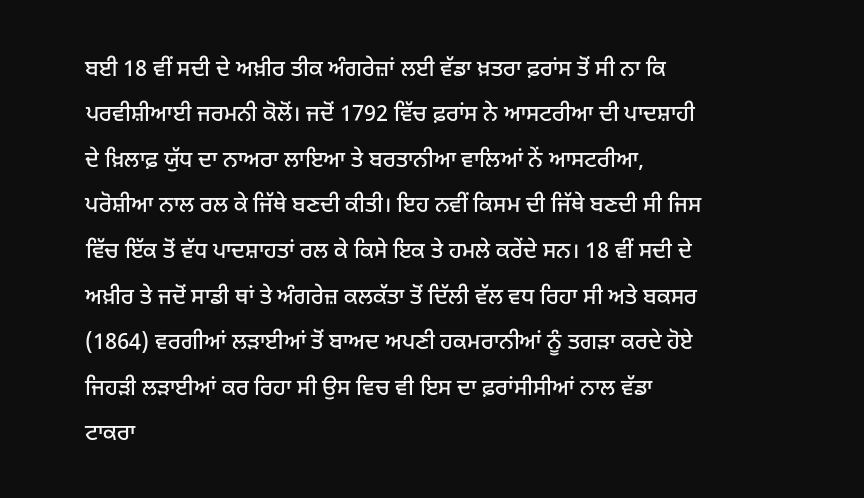ਬਈ 18 ਵੀਂ ਸਦੀ ਦੇ ਅਖ਼ੀਰ ਤੀਕ ਅੰਗਰੇਜ਼ਾਂ ਲਈ ਵੱਡਾ ਖ਼ਤਰਾ ਫ਼ਰਾਂਸ ਤੋਂ ਸੀ ਨਾ ਕਿ ਪਰਵੀਸ਼ੀਆਈ ਜਰਮਨੀ ਕੋਲੋਂ। ਜਦੋਂ 1792 ਵਿੱਚ ਫ਼ਰਾਂਸ ਨੇ ਆਸਟਰੀਆ ਦੀ ਪਾਦਸ਼ਾਹੀ ਦੇ ਖ਼ਿਲਾਫ਼ ਯੁੱਧ ਦਾ ਨਾਅਰਾ ਲਾਇਆ ਤੇ ਬਰਤਾਨੀਆ ਵਾਲਿਆਂ ਨੇਂ ਆਸਟਰੀਆ, ਪਰੋਸ਼ੀਆ ਨਾਲ ਰਲ ਕੇ ਜਿੱਥੇ ਬਣਦੀ ਕੀਤੀ। ਇਹ ਨਵੀਂ ਕਿਸਮ ਦੀ ਜਿੱਥੇ ਬਣਦੀ ਸੀ ਜਿਸ ਵਿੱਚ ਇੱਕ ਤੋਂ ਵੱਧ ਪਾਦਸ਼ਾਹਤਾਂ ਰਲ ਕੇ ਕਿਸੇ ਇਕ ਤੇ ਹਮਲੇ ਕਰੇਂਦੇ ਸਨ। 18 ਵੀਂ ਸਦੀ ਦੇ ਅਖ਼ੀਰ ਤੇ ਜਦੋਂ ਸਾਡੀ ਥਾਂ ਤੇ ਅੰਗਰੇਜ਼ ਕਲਕੱਤਾ ਤੋਂ ਦਿੱਲੀ ਵੱਲ ਵਧ ਰਿਹਾ ਸੀ ਅਤੇ ਬਕਸਰ (1864) ਵਰਗੀਆਂ ਲੜਾਈਆਂ ਤੋਂ ਬਾਅਦ ਅਪਣੀ ਹਕਮਰਾਨੀਆਂ ਨੂੰ ਤਗੜਾ ਕਰਦੇ ਹੋਏ ਜਿਹੜੀ ਲੜਾਈਆਂ ਕਰ ਰਿਹਾ ਸੀ ਉਸ ਵਿਚ ਵੀ ਇਸ ਦਾ ਫ਼ਰਾਂਸੀਸੀਆਂ ਨਾਲ ਵੱਡਾ ਟਾਕਰਾ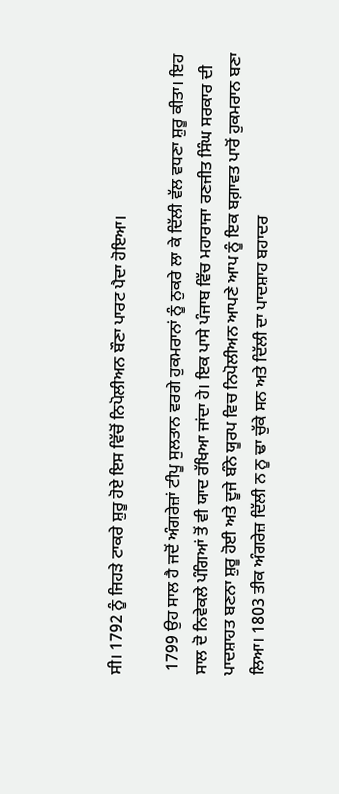ਸੀ। 1792 ਨੂੰ ਜਿਹੜੇ ਟਾਕਰੇ ਸ਼ੁਰੂ ਹੋਏ ਇਸ ਵਿੱਚੋਂ ਨਿਪੋਲੀਅਨ ਬੌਣਾ ਪਾਰਟ ਪੈਦਾ ਹੋਇਆ।

 1799 ਉਹ ਸਾਲ ਹੈ ਜਦੋਂ ਅੰਗਰੇਜ਼ਾਂ ਟੀਪੂ ਸੁਲਤਾਨ ਵਰਗੇ ਹੁਕਮਰਾਨਾਂ ਨੂੰ ਨੁਕਰੇ ਲਾ ਕੇ ਦਿੱਲੀ ਵੱਲ ਵਧਣਾ ਸ਼ੁਰੂ ਕੀਤਾ। ਇਹ ਸਾਲ ਦੋ ਨਿਵੇਕਲੇ ਪੰਗਿਆਂ ਤੋਂ ਵੀ ਯਾਦ ਰੱਖਿਆ ਜਾਂਦਾ ਹੇ। ਇਕ ਪਾਸੇ ਪੰਜਾਬ ਵਿੱਚ ਮਹਾਰਾਜਾ ਰਣਜੀਤ ਸਿੰਘ ਸਰਕਾਰ ਦੀ ਪਾਦਸ਼ਾਹਤ ਬਣਨਾ ਸ਼ੁਰੂ ਹੋਈ ਅਤੇ ਦੂਜੇ ਬੰਨੇ ਯੂਰਪ ਵਿਚ ਨਿਪੋਲੀਅਨ ਆਪਣੇ ਆਪ ਨੂੰ ਇਕ ਬਗ਼ਾਵਤ ਪਾਰੋਂ ਹੁਕਮਰਾਨ ਬਣਾ ਲਿਆ। 1803 ਤੀਕ ਅੰਗਰੇਜ਼ ਦਿੱਲੀ ਨ ਨੂ ਢਾ ਚੁੱਕੇ ਸਨ ਅਤੇ ਦਿੱਲੀ ਦਾ ਪਾਦਸ਼ਾਹ ਬਹਾਦਰ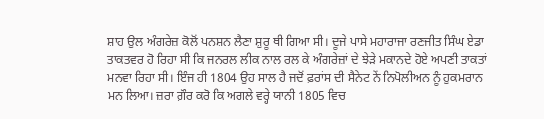ਸ਼ਾਹ ਉਲ ਅੰਗਰੇਜ਼ ਕੋਲੋਂ ਪਨਸ਼ਨ ਲੈਣਾ ਸ਼ੁਰੂ ਥੀ ਗਿਆ ਸੀ। ਦੂਜੇ ਪਾਸੇ ਮਹਾਰਾਜਾ ਰਣਜੀਤ ਸਿੰਘ ਏਡਾ ਤਾਕਤਵਰ ਹੋ ਰਿਹਾ ਸੀ ਕਿ ਜਨਰਲ ਲੀਕ ਨਾਲ ਰਲ ਕੇ ਅੰਗਰੇਜ਼ਾਂ ਦੇ ਝੇੜੇ ਮਕਾਨਦੇ ਹੋਏ ਅਪਣੀ ਤਾਕਤਾਂ ਮਨਵਾ ਰਿਹਾ ਸੀ। ਇੰਜ ਹੀ 1804 ਉਹ ਸਾਲ ਹੈ ਜਦੋਂ ਫ਼ਰਾਂਸ ਦੀ ਸੈਨੇਟ ਨੇਂ ਨਿਪੋਲੀਅਨ ਨੂੰ ਹੁਕਮਰਾਨ ਮਨ ਲਿਆ। ਜ਼ਰਾ ਗ਼ੌਰ ਕਰੋ ਕਿ ਅਗਲੇ ਵਰ੍ਹੇ ਯਾਨੀ 1805 ਵਿਚ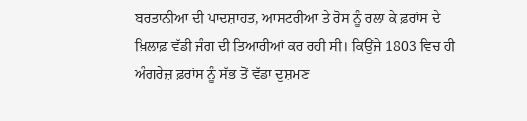ਬਰਤਾਨੀਆ ਦੀ ਪਾਦਸ਼ਾਹਤ, ਆਸਟਰੀਆ ਤੇ ਰੋਸ ਨੂੰ ਰਲਾ ਕੇ ਫ਼ਰਾਂਸ ਦੇ ਖ਼ਿਲਾਫ਼ ਵੱਡੀ ਜੰਗ ਦੀ ਤਿਆਰੀਆਂ ਕਰ ਰਹੀ ਸੀ। ਕਿਉਂਜੇ 1803 ਵਿਚ ਹੀ ਅੰਗਰੇਜ਼ ਫ਼ਰਾਂਸ ਨੂੰ ਸੱਭ ਤੋਂ ਵੱਡਾ ਦੁਸ਼ਮਣ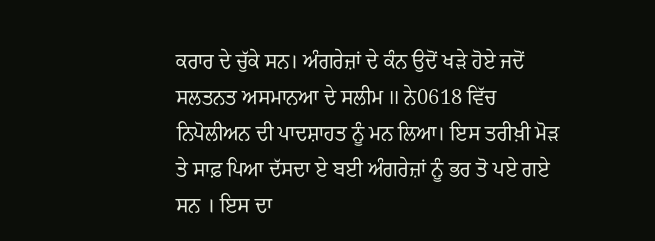ਕਰਾਰ ਦੇ ਚੁੱਕੇ ਸਨ। ਅੰਗਰੇਜ਼ਾਂ ਦੇ ਕੰਨ ਉਦੋਂ ਖੜੇ ਹੋਏ ਜਦੋਂ ਸਲਤਨਤ ਅਸਮਾਨਆ ਦੇ ਸਲੀਮ II ਨੇ0618 ਵਿੱਚ ਨਿਪੋਲੀਅਨ ਦੀ ਪਾਦਸ਼ਾਹਤ ਨੂੰ ਮਨ ਲਿਆ। ਇਸ ਤਰੀਖ਼ੀ ਮੋੜ ਤੇ ਸਾਫ਼ ਪਿਆ ਦੱਸਦਾ ਏ ਬਈ ਅੰਗਰੇਜ਼ਾਂ ਨੂੰ ਭਰ ਤੋ ਪਏ ਗਏ ਸਨ । ਇਸ ਦਾ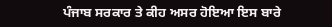ਪੰਜਾਬ ਸਰਕਾਰ ਤੇ ਕੀਹ ਅਸਰ ਹੋਇਆ ਇਸ ਬਾਰੇ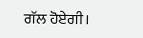ਗੱਲ ਹੋਏਗੀ।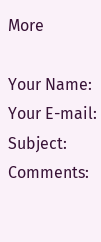More

Your Name:
Your E-mail:
Subject:
Comments: